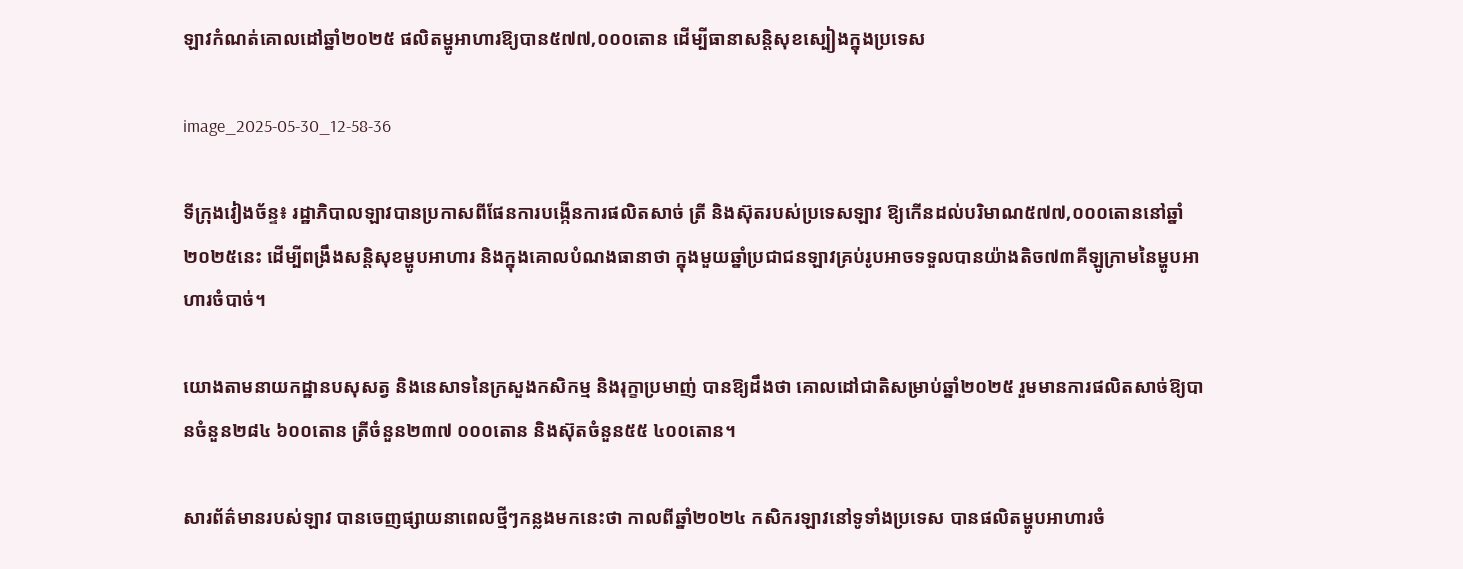ឡាវកំណត់គោលដៅឆ្នាំ២០២៥ ផលិតម្ហូអាហារឱ្យបាន៥៧៧,០០០តោន ដើម្បីធានាសន្តិសុខស្បៀងក្នុងប្រទេស

image_2025-05-30_12-58-36

ទីក្រុងវៀងច័ន្ទ៖ រដ្ឋាភិបាលឡាវបានប្រកាសពីផែនការបង្កើនការផលិតសាច់ ត្រី និងស៊ុតរបស់ប្រទេសឡាវ ឱ្យកើនដល់បរិមាណ៥៧៧,០០០តោននៅឆ្នាំ២០២៥នេះ ដើម្បីពង្រឹងសន្តិសុខម្ហូបអាហារ និងក្នុងគោលបំណងធានាថា ក្នុងមួយឆ្នាំប្រជាជនឡាវគ្រប់រូបអាចទទួលបានយ៉ាងតិច៧៣គីឡូក្រាមនៃម្ហូបអាហារចំបាច់។

យោងតាមនាយកដ្ឋានបសុសត្វ និងនេសាទនៃក្រសួងកសិកម្ម និងរុក្ខាប្រមាញ់ បានឱ្យដឹងថា គោលដៅជាតិសម្រាប់ឆ្នាំ២០២៥ រួមមានការផលិតសាច់ឱ្យបានចំនួន២៨៤ ៦០០តោន ត្រីចំនួន២៣៧ ០០០តោន និងស៊ុតចំនួន៥៥ ៤០០តោន។

សារព័ត៌មានរបស់ឡាវ បានចេញផ្សាយនាពេលថ្មីៗកន្លងមកនេះថា កាលពីឆ្នាំ២០២៤ កសិករឡាវនៅទូទាំងប្រទេស បានផលិតម្ហូបអាហារចំ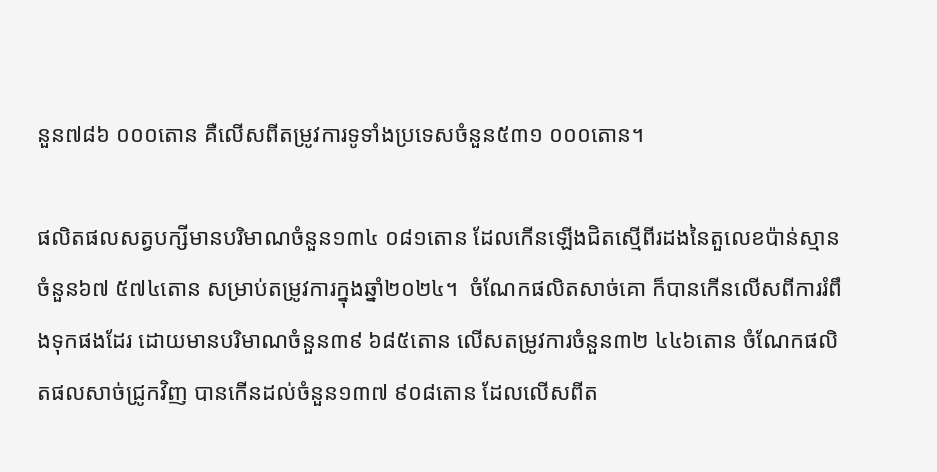នួន៧៨៦ ០០០តោន គឺលើសពីតម្រូវការទូទាំងប្រទេសចំនួន៥៣១ ០០០តោន។

ផលិតផលសត្វបក្សីមានបរិមាណចំនួន១៣៤ ០៨១តោន ដែលកើនឡើងជិតស្មើពីរដងនៃតួលេខប៉ាន់ស្មានចំនួន៦៧ ៥៧៤តោន សម្រាប់តម្រូវការក្នុងឆ្នាំ២០២៤។  ចំណែកផលិតសាច់គោ ក៏បានកើនលើសពីការរំពឹងទុកផងដែរ ដោយមានបរិមាណចំនួន៣៩ ៦៨៥តោន លើសតម្រូវការចំនួន៣២ ៤៤៦តោន ចំណែកផលិតផលសាច់ជ្រូកវិញ បានកើនដល់ចំនួន១៣៧ ៩០៨តោន ដែលលើសពីត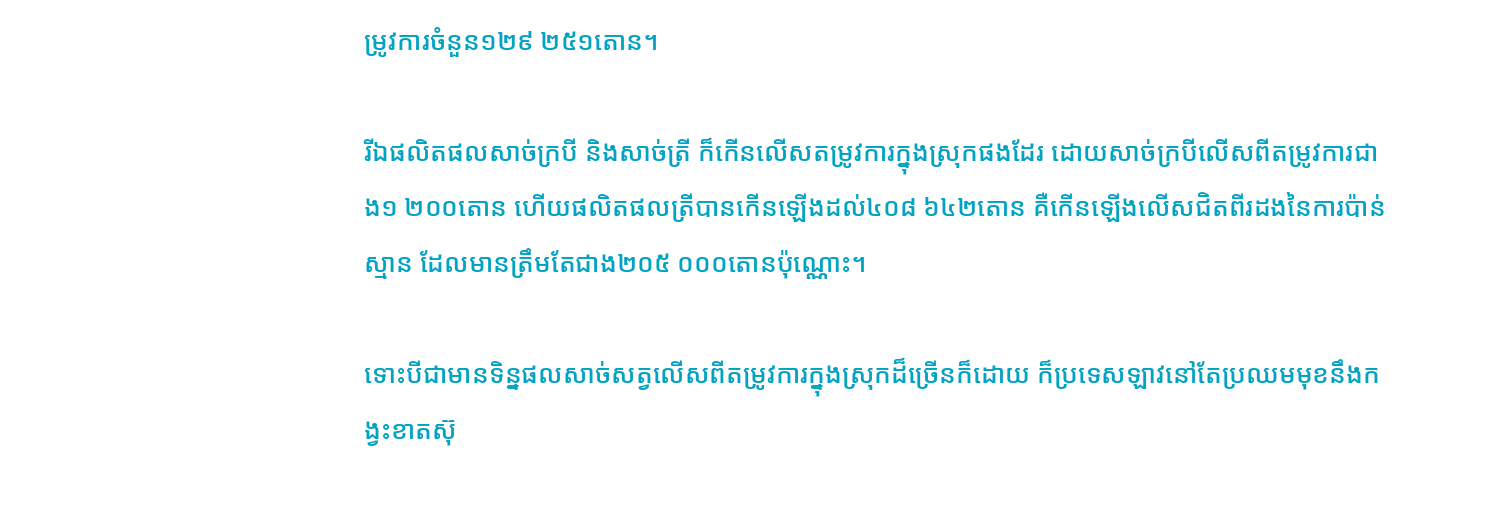ម្រូវការចំនួន១២៩ ២៥១តោន។

រីឯផលិតផលសាច់ក្របី និងសាច់ត្រី ក៏កើនលើសតម្រូវការក្នុងស្រុកផងដែរ ដោយសាច់ក្របីលើសពីតម្រូវការជាង១ ២០០តោន ហើយផលិតផលត្រីបានកើនឡើងដល់៤០៨ ៦៤២តោន គឺកើនឡើងលើសជិតពីរដងនៃការប៉ាន់ស្មាន ដែលមានត្រឹមតែជាង២០៥ ០០០តោនប៉ុណ្ណោះ។

ទោះបីជាមានទិន្នផលសាច់សត្វលើសពីតម្រូវការក្នុងស្រុកដ៏ច្រើនក៏ដោយ ក៏ប្រទេសឡាវនៅតែប្រឈមមុខនឹងកង្វះខាតស៊ុ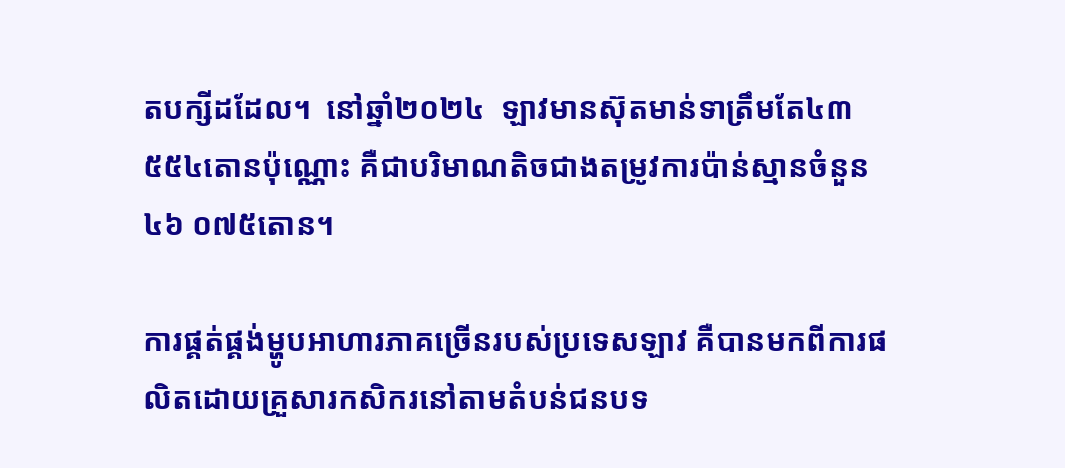តបក្សីដដែល។  នៅឆ្នាំ២០២៤  ឡាវមានស៊ុតមាន់ទាត្រឹមតែ៤៣ ៥៥៤តោនប៉ុណ្ណោះ គឺជាបរិមាណតិចជាងតម្រូវការប៉ាន់ស្មានចំនួន៤៦ ០៧៥តោន។

ការផ្គត់ផ្គង់ម្ហូបអាហារភាគច្រើនរបស់ប្រទេសឡាវ គឺបានមកពីការផលិតដោយគ្រួសារកសិករនៅតាមតំបន់ជនបទ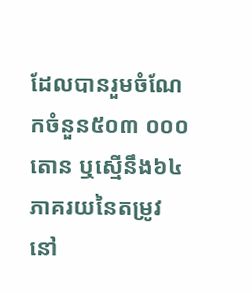ដែលបានរួមចំណែកចំនួន៥០៣ ០០០តោន ឬស្មើនឹង៦៤ភាគរយនៃតម្រូវនៅ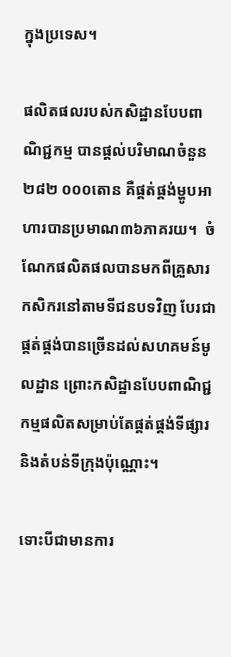ក្នុងប្រទេស។

ផលិតផលរបស់កសិដ្ឋានបែបពាណិជ្ជកម្ម បានផ្តល់បរិមាណចំនួន២៨២ ០០០តោន គឺផ្គត់ផ្គង់ម្ហូបអាហារបានប្រមាណ៣៦ភាគរយ។  ចំណែកផលិតផលបានមកពីគ្រួសារកសិករនៅតាមទីជនបទវិញ បែរជាផ្គត់ផ្គង់បានច្រើនដល់សហគមន៍មូលដ្ឋាន ព្រោះកសិដ្ឋានបែបពាណិជ្ជកម្មផលិតសម្រាប់តែផ្គត់ផ្គង់ទីផ្សារ និងតំបន់ទីក្រុងប៉ុណ្ណោះ។

ទោះបីជាមានការ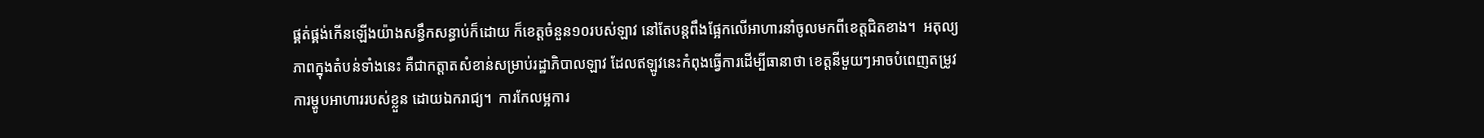ផ្គត់ផ្គង់កើនឡើងយ៉ាងសន្ធឹកសន្ធាប់ក៏ដោយ ក៏ខេត្តចំនួន១០របស់ឡាវ នៅតែបន្តពឹងផ្អែកលើអាហារនាំចូលមកពីខេត្តជិតខាង។  អតុល្យភាពក្នុងតំបន់ទាំងនេះ គឺជាកត្តាតសំខាន់សម្រាប់រដ្ឋាភិបាលឡាវ ដែលឥឡូវនេះកំពុងធ្វើការដើម្បីធានាថា ខេត្តនីមួយៗអាចបំពេញតម្រូវការម្ហូបអាហាររបស់ខ្លួន ដោយឯករាជ្យ។  ការកែលម្អការ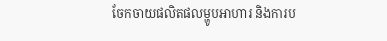ចែកចាយផលិតផលម្ហូបអាហារ និងការប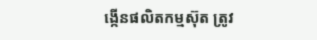ង្កើនផលិតកម្មស៊ុត ត្រូវ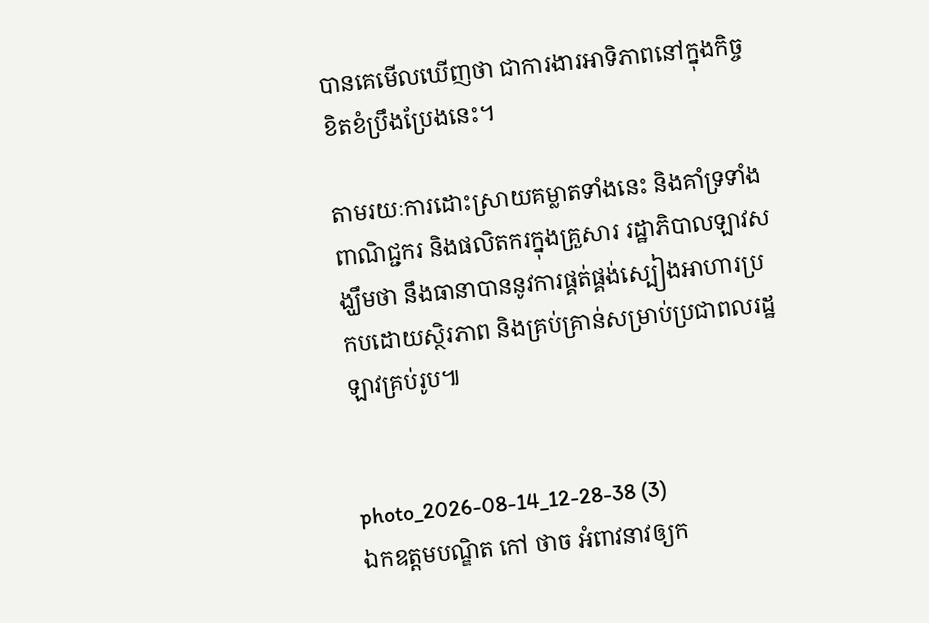បានគេមើលឃើញថា ជាការងារអាទិភាពនៅក្នុងកិច្ចខិតខំប្រឹងប្រែងនេះ។

តាមរយៈការដោះស្រាយគម្លាតទាំងនេះ និងគាំទ្រទាំងពាណិជ្ជករ និងផលិតករក្នុងគ្រួសារ រដ្ឋាភិបាលឡាវសង្ឃឹមថា នឹងធានាបាននូវការផ្គត់ផ្គង់ស្បៀងអាហារប្រកបដោយស្ថិរភាព និងគ្រប់គ្រាន់សម្រាប់ប្រជាពលរដ្ឋឡាវគ្រប់រូប៕


photo_2026-08-14_12-28-38 (3)
ឯកឧត្តមបណ្ឌិត កៅ ថាច អំពាវនាវឲ្យក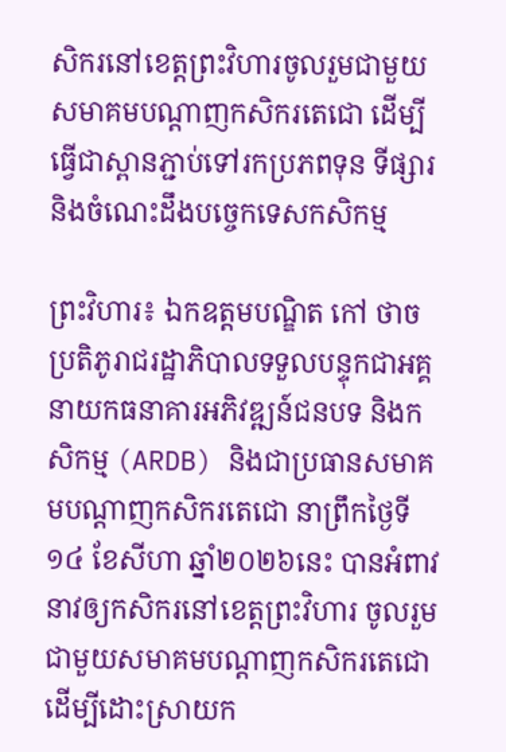សិករនៅខេត្តព្រះវិហារចូលរួមជាមួយសមាគមបណ្តាញកសិករតេជោ ដើម្បីធ្វើជាស្ពានភ្ជាប់ទៅរកប្រភពទុន ទីផ្សារ និងចំណេះដឹងបច្ចេកទេសកសិកម្ម

ព្រះវិហារ៖ ឯកឧត្តមបណ្ឌិត កៅ ថាច ប្រតិភូរាជរដ្ឋាភិបាលទទួលបន្ទុកជាអគ្គនាយកធនាគារអភិវឌ្ឍន៍ជនបទ និងកសិកម្ម (ARDB) និងជាប្រធានសមាគមបណ្តាញកសិករតេជោ នាព្រឹកថ្ងៃទី១៤ ខែសីហា ឆ្នាំ២០២៦នេះ បានអំពាវនាវឲ្យកសិករនៅខេត្តព្រះវិហារ ចូលរួមជាមួយសមាគមបណ្តាញកសិករតេជោ ដើម្បីដោះស្រាយក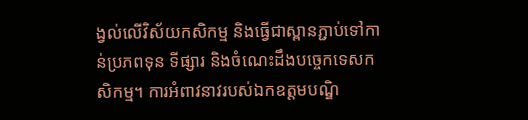ង្វល់លើវិស័យកសិកម្ម និងធ្វើជាស្ពានភ្ជាប់ទៅកាន់ប្រភពទុន ទីផ្សារ និងចំណេះដឹងបច្ចេកទេសកសិកម្ម។ ការអំពាវនាវរបស់ឯកឧត្តមបណ្ឌិ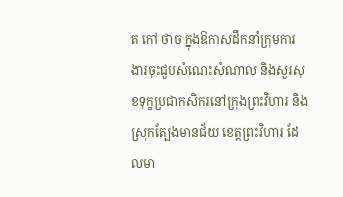ត កៅ ថាច ក្នុងឱកាសដឹកនាំក្រុមការងារចុះជួបសំណេះសំណាល និងសួរសុខទុក្ខប្រជាកសិករនៅក្រុងព្រះវិហារ និងស្រុកត្បែងមានជ័យ ខេត្តព្រះវិហារ ដែលមា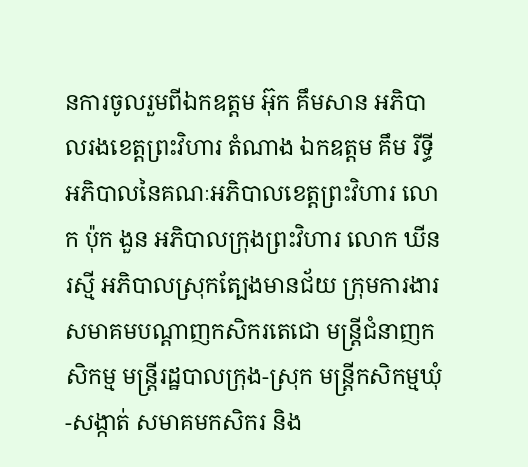នការចូលរួមពីឯកឧត្តម អ៊ុក គឹមសាន អភិបាលរងខេត្តព្រះវិហារ តំណាង ឯកឧត្តម គឹម រីទ្ធី អភិបាលនៃគណៈអភិបាលខេត្តព្រះវិហារ លោក ប៉ុក ងួន អភិបាលក្រុងព្រះវិហារ លោក ឃីន រស្មី អភិបាលស្រុកត្បែងមានជ័យ ក្រុមការងារសមាគមបណ្តាញកសិករតេជោ មន្ត្រីជំនាញកសិកម្ម មន្ត្រីរដ្ឋបាលក្រុង-ស្រុក មន្ត្រីកសិកម្មឃុំ-សង្កាត់ សមាគមកសិករ និង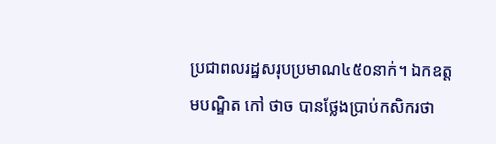ប្រជាពលរដ្ឋសរុបប្រមាណ៤៥០នាក់។ ឯកឧត្តមបណ្ឌិត កៅ ថាច បានថ្លែងប្រាប់កសិករថា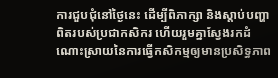ការជួបជុំនៅថ្ងៃនេះ ដើម្បីពិភាក្សា និងស្តាប់បញ្ហាពិតរបស់ប្រជាកសិករ ហើយរួមគ្នាស្វែងរកដំណោះស្រាយនៃការធ្វើកសិកម្មឲ្យមានប្រសិទ្ធភាព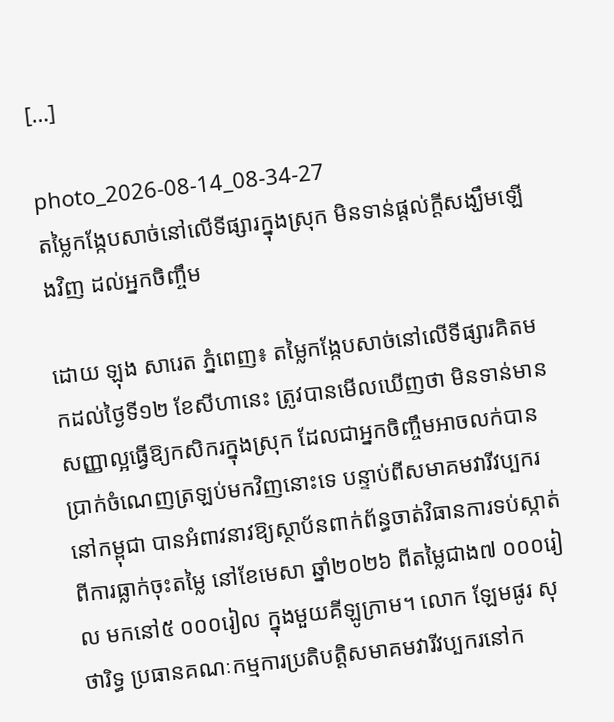[…]

photo_2026-08-14_08-34-27
តម្លៃកង្កែបសាច់នៅលើទីផ្សារក្នុងស្រុក មិនទាន់ផ្តល់ក្តីសង្ឃឹមឡើងវិញ ដល់អ្នកចិញ្ចឹម

ដោយ ឡុង សារេត ភ្នំពេញ៖ តម្លៃកង្កែបសាច់នៅលើទីផ្សារគិតមកដល់ថ្ងៃទី១២ ខែសីហានេះ ត្រូវបានមើលឃើញថា មិនទាន់មានសញ្ញាល្អធ្វើឱ្យកសិករក្នុងស្រុក ដែលជាអ្នកចិញ្ចឹមអាចលក់បានប្រាក់ចំណេញត្រឡប់មកវិញនោះទេ បន្ទាប់ពីសមាគមវារីវប្បករនៅកម្ពុជា បានអំពាវនាវឱ្យស្ថាប័នពាក់ព័ន្ធចាត់វិធានការទប់ស្កាត់ពីការធ្លាក់ចុះតម្លៃ នៅខែមេសា ឆ្នាំ២០២៦ ពីតម្លៃជាង៧ ០០០រៀល មកនៅ៥ ០០០រៀល ក្នុងមួយគីឡូក្រាម។ លោក ឡែមផូរ សុថារិទ្ធ ប្រធានគណៈកម្មការប្រតិបត្តិសមាគមវារីវប្បករនៅក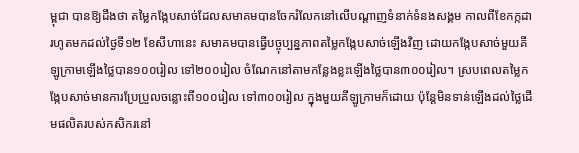ម្ពុជា បានឱ្យដឹងថា តម្លៃកង្កែបសាច់ដែលសមាគមបានចែករំលែកនៅលើបណ្តាញទំនាក់ទំនងសង្គម កាលពីខែកក្កដា រហូតមកដល់ថ្ងៃទី១២ ខែសីហានេះ សមាគមបានធ្វើបច្ចុប្បន្នភាពតម្លៃកង្កែបសាច់ឡើងវិញ ដោយកង្កែបសាច់មួយគីឡូក្រាមឡើងថ្លៃបាន១០០រៀល ទៅ២០០រៀល ចំណែកនៅតាមកន្លែងខ្លះឡើងថ្លៃបាន៣០០រៀល។ ស្របពេលតម្លៃកង្កែបសាច់មានការប្រែប្រួលចន្លោះពី១០០រៀល ទៅ៣០០រៀល ក្នុងមួយគីឡូក្រាមក៏ដោយ ប៉ុន្តែមិនទាន់ឡើងដល់ថ្លៃដើមផលិតរបស់កសិករនៅ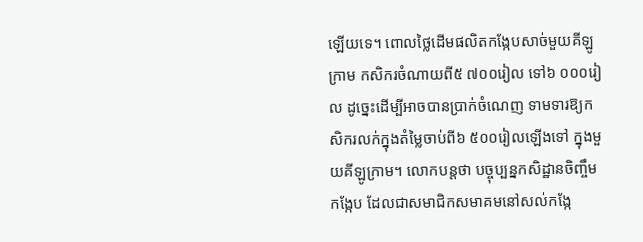ឡើយទេ។ ពោលថ្លៃដើមផលិតកង្កែបសាច់មួយគីឡូក្រាម កសិករចំណាយពី៥ ៧០០រៀល ទៅ៦ ០០០រៀល ដូច្នេះដើម្បីអាចបានប្រាក់ចំណេញ ទាមទារឱ្យកសិករលក់ក្នុងតំម្លៃចាប់ពី៦ ៥០០រៀលឡើងទៅ ក្នុងមួយគីឡូក្រាម។ លោកបន្តថា បច្ចុប្បន្នកសិដ្ឋានចិញ្ចឹមកង្កែប ដែលជាសមាជិកសមាគមនៅសល់កង្កែ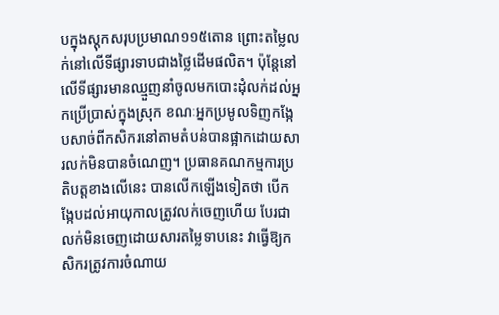បក្នុងស្តុកសរុបប្រមាណ១១៥តោន ព្រោះតម្លៃលក់នៅលើទីផ្សារទាបជាងថ្លៃដើមផលិត។ ប៉ុន្តែនៅលើទីផ្សារមានឈ្មួញនាំចូលមកបោះដុំលក់ដល់អ្នកប្រើប្រាស់ក្នុងស្រុក ខណៈអ្នកប្រមូលទិញកង្កែបសាច់ពីកសិករនៅតាមតំបន់បានផ្អាកដោយសារលក់មិនបានចំណេញ។ ប្រធានគណកម្មការប្រតិបត្តខាងលើនេះ បានលើកឡើងទៀតថា បើកង្កែបដល់អាយុកាលត្រូវលក់ចេញហើយ បែរជាលក់មិនចេញដោយសារតម្លៃទាបនេះ វាធ្វើឱ្យកសិករត្រូវការចំណាយ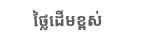ថ្លៃដើមខ្ពស់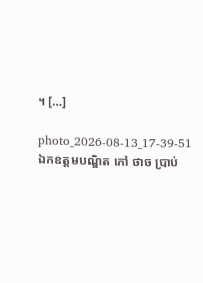។ […]

photo_2026-08-13_17-39-51
ឯកឧត្តមបណ្ឌិត កៅ ថាច ប្រាប់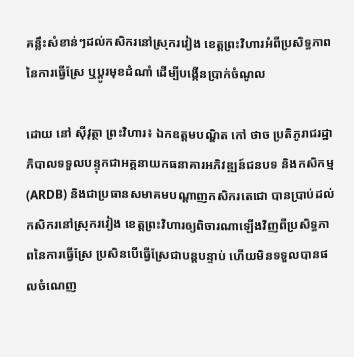គន្លឹះសំខាន់ៗដល់កសិករនៅស្រុករវៀង ខេត្តព្រះវិហារអំពីប្រសិទ្ធភាពនៃការធ្វើស្រែ ឬប្តូរមុខដំណាំ ដើម្បីបង្កើនប្រាក់ចំណូល

ដោយ នៅ ស៊ីវុត្ថា ព្រះវិហារ៖ ឯកឧត្តមបណ្ឌិត កៅ ថាច ប្រតិភូរាជរដ្ឋាភិបាលទទួលបន្ទុកជាអគ្គនាយកធនាគារអភិវឌ្ឍន៍ជនបទ និងកសិកម្ម (ARDB) និងជាប្រធានសមាគមបណ្តាញកសិករតេជោ បានប្រាប់ដល់កសិករនៅស្រុករវៀង ខេត្តព្រះវិហារឲ្យពិចារណាឡើងវិញពីប្រសិទ្ធភាពនៃការធ្វើស្រែ ប្រសិនបើធ្វើស្រែជាបន្តបន្ទាប់ ហើយមិនទទួលបានផលចំណេញ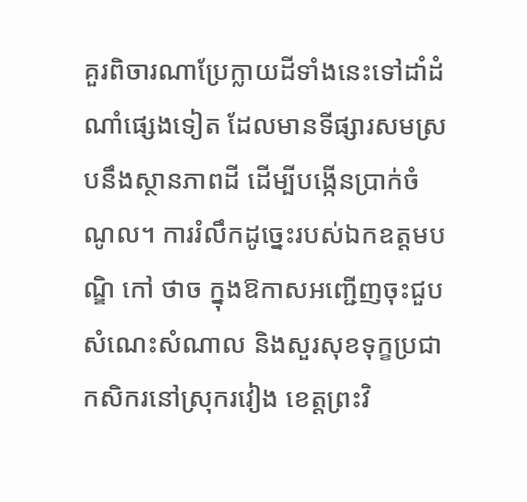គួរពិចារណាប្រែក្លាយដីទាំងនេះទៅដាំដំណាំផ្សេងទៀត ដែលមានទីផ្សារសមស្របនឹងស្ថានភាពដី ដើម្បីបង្កើនប្រាក់ចំណូល។ ការរំលឹកដូច្នេះរបស់ឯកឧត្តមបណ្ឌិ កៅ ថាច ក្នុងឱកាសអញ្ជើញចុះជួបសំណេះសំណាល និងសួរសុខទុក្ខប្រជាកសិករនៅស្រុករវៀង ខេត្តព្រះវិ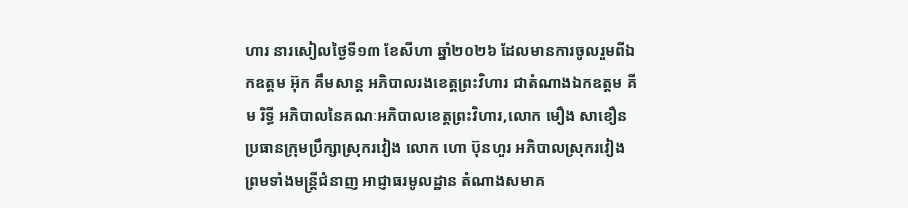ហារ នារសៀលថ្ងៃទី១៣ ខែសីហា ឆ្នាំ២០២៦ ដែលមានការចូលរួមពីឯកឧត្តម អ៊ុក គឹមសាន្ត អភិបាលរងខេត្តព្រះវិហារ ជាតំណាងឯកឧត្តម គីម រិទ្ធី អភិបាលនៃគណៈអភិបាលខេត្តព្រះវិហារ,លោក មឿង សាខឿន ប្រធានក្រុមប្រឹក្សាស្រុករវៀង លោក ហោ ប៊ុនហួរ អភិបាលស្រុករវៀង ព្រមទាំងមន្ត្រីជំនាញ អាជ្ញាធរមូលដ្ឋាន តំណាងសមាគ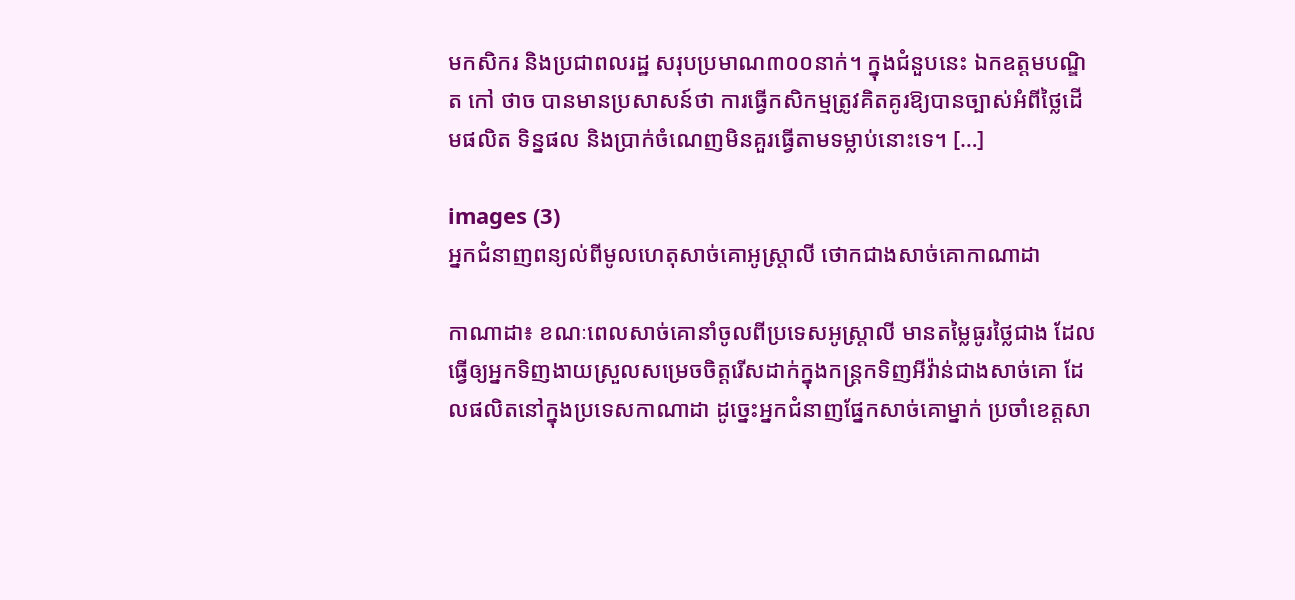មកសិករ និងប្រជាពលរដ្ឋ សរុបប្រមាណ៣០០នាក់។ ក្នុងជំនួបនេះ ឯកឧត្តមបណ្ឌិត កៅ ថាច បានមានប្រសាសន៍ថា ការធ្វើកសិកម្មត្រូវគិតគូរឱ្យបានច្បាស់អំពីថ្លៃដើមផលិត ទិន្នផល និងប្រាក់ចំណេញមិនគួរធ្វើតាមទម្លាប់នោះទេ។ […]

images (3)
អ្នកជំនាញពន្យល់ពីមូលហេតុសាច់គោអូស្ត្រាលី ថោកជាងសាច់គោកាណាដា

កាណាដា៖ ខណៈពេលសាច់គោនាំចូលពីប្រទេសអូស្ត្រាលី មានតម្លៃធូរថ្លៃជាង ដែលធ្វើឲ្យអ្នកទិញងាយស្រួលសម្រេចចិត្តរើសដាក់ក្នុងកន្ត្រកទិញអីវ៉ាន់ជាងសាច់គោ ដែលផលិតនៅក្នុងប្រទេសកាណាដា ដូច្នេះអ្នកជំនាញផ្នែកសាច់គោម្នាក់ ប្រចាំខេត្តសា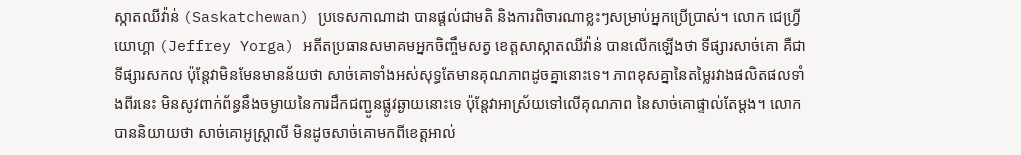ស្កាតឈីវ៉ាន់ (Saskatchewan) ប្រទេសកាណាដា បានផ្តល់ជាមតិ និងការពិចារណាខ្លះៗសម្រាប់អ្នកប្រើប្រាស់។ លោក ជេហ្វ្រី យោហ្គា (Jeffrey Yorga) អតីតប្រធានសមាគមអ្នកចិញ្ចឹមសត្វ ខេត្តសាស្កាតឈីវ៉ាន់ បានលើកឡើងថា ទីផ្សារសាច់គោ គឺជាទីផ្សារសកល ប៉ុន្តែវាមិនមែនមានន័យថា សាច់គោទាំងអស់សុទ្ធតែមានគុណភាពដូចគ្នានោះទេ។ ភាពខុសគ្នានៃតម្លៃរវាងផលិតផលទាំងពីរនេះ មិនសូវពាក់ព័ន្ធនឹងចម្ងាយនៃការដឹកជញ្ជូនផ្លូវឆ្ងាយនោះទេ ប៉ុន្តែវាអាស្រ័យទៅលើគុណភាព នៃសាច់គោផ្ទាល់តែម្តង។ លោកបាននិយាយថា សាច់គោអូស្ត្រាលី មិនដូចសាច់គោមកពីខេត្តអាល់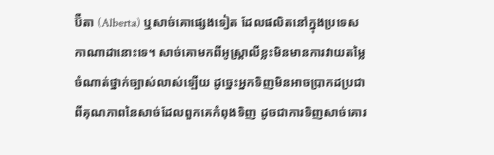ប៊ឺតា (Alberta) ឬសាច់គោផ្សេងទៀត ដែលផលិតនៅក្នុងប្រទេសកាណាដានោះទេ។ សាច់គោមកពីអូស្ត្រាលីខ្លះមិនមានការវាយតម្លៃចំណាត់ថ្នាក់ច្បាស់លាស់ឡើយ ដូច្នេះអ្នកទិញមិនអាចប្រាកដប្រជាពីគុណភាពនៃសាច់ដែលពួកគេកំពុងទិញ ដូចជាការទិញសាច់គោរ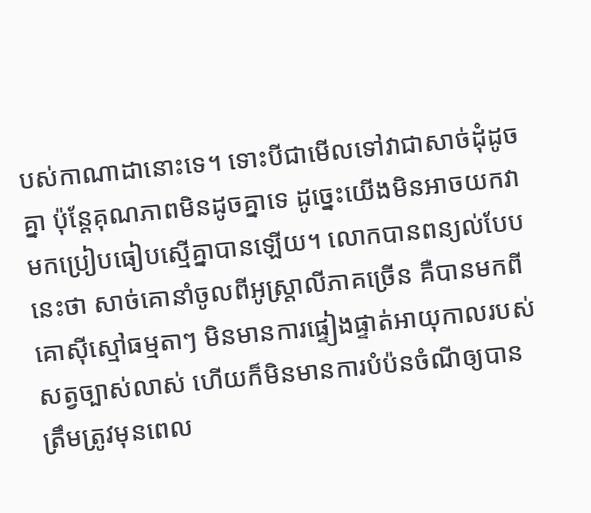បស់កាណាដានោះទេ។ ទោះបីជាមើលទៅវាជាសាច់ដុំដូចគ្នា ប៉ុន្តែគុណភាពមិនដូចគ្នាទេ ដូច្នេះយើងមិនអាចយកវាមកប្រៀបធៀបស្មើគ្នាបានឡើយ។ លោកបានពន្យល់បែបនេះថា សាច់គោនាំចូលពីអូស្ត្រាលីភាគច្រើន គឺបានមកពីគោស៊ីស្មៅធម្មតាៗ មិនមានការផ្ទៀងផ្ទាត់អាយុកាលរបស់សត្វច្បាស់លាស់ ហើយក៏មិនមានការបំប៉នចំណីឲ្យបានត្រឹមត្រូវមុនពេល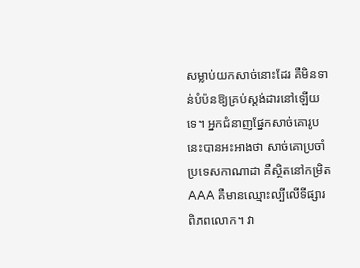សម្លាប់យកសាច់នោះដែរ គឺមិនទាន់បំប៉នឱ្យគ្រប់ស្តង់ដារនៅឡើយទេ។ អ្នកជំនាញផ្នែកសាច់គោរូបនេះបានអះអាងថា សាច់គោប្រចាំប្រទេសកាណាដា គឺស្ថិតនៅកម្រិត AAA គឺមានឈ្មោះល្បីលើទីផ្សារពិភពលោក។ វា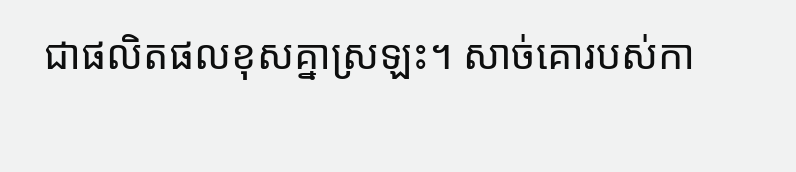ជាផលិតផលខុសគ្នាស្រឡះ។ សាច់គោរបស់កា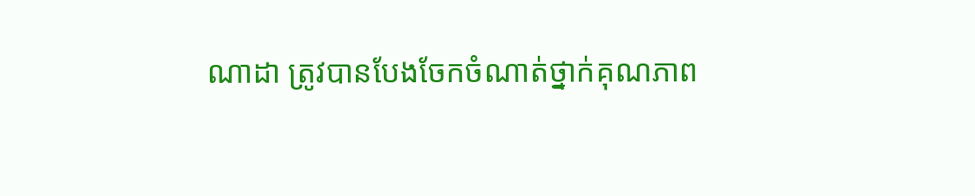ណាដា ត្រូវបានបែងចែកចំណាត់ថ្នាក់គុណភាព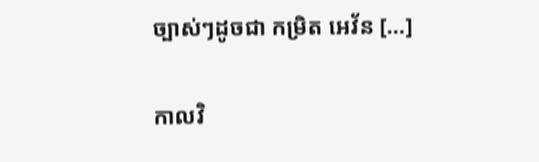ច្បាស់ៗដូចជា កម្រិត អេវ័ន […]

កាលវិ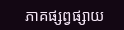ភាគផ្សព្វផ្សាយ